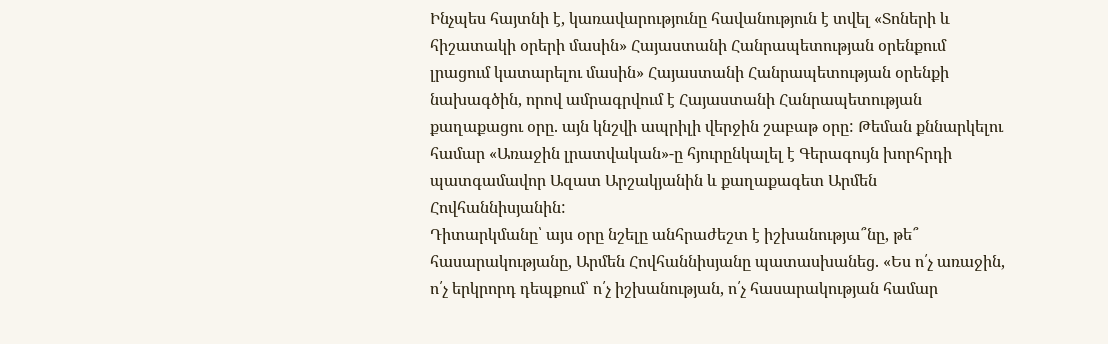Ինչպես հայտնի է, կառավարությունը հավանություն է տվել «Տոների և հիշատակի օրերի մասին» Հայաստանի Հանրապետության օրենքում լրացում կատարելու մասին» Հայաստանի Հանրապետության օրենքի նախագծին, որով ամրագրվում է Հայաստանի Հանրապետության քաղաքացու օրը. այն կնշվի ապրիլի վերջին շաբաթ օրը: Թեման քննարկելու համար «Առաջին լրատվական»-ը հյուրընկալել է Գերագույն խորհրդի պատգամավոր Ազատ Արշակյանին և քաղաքագետ Արմեն Հովհաննիսյանին:
Դիտարկմանը՝ այս օրը նշելը անհրաժեշտ է իշխանությա՞նը, թե՞ հասարակությանը, Արմեն Հովհաննիսյանը պատասխանեց. «Ես ո՛չ առաջին, ո՛չ երկրորդ դեպքում՝ ո՛չ իշխանության, ո՛չ հասարակության համար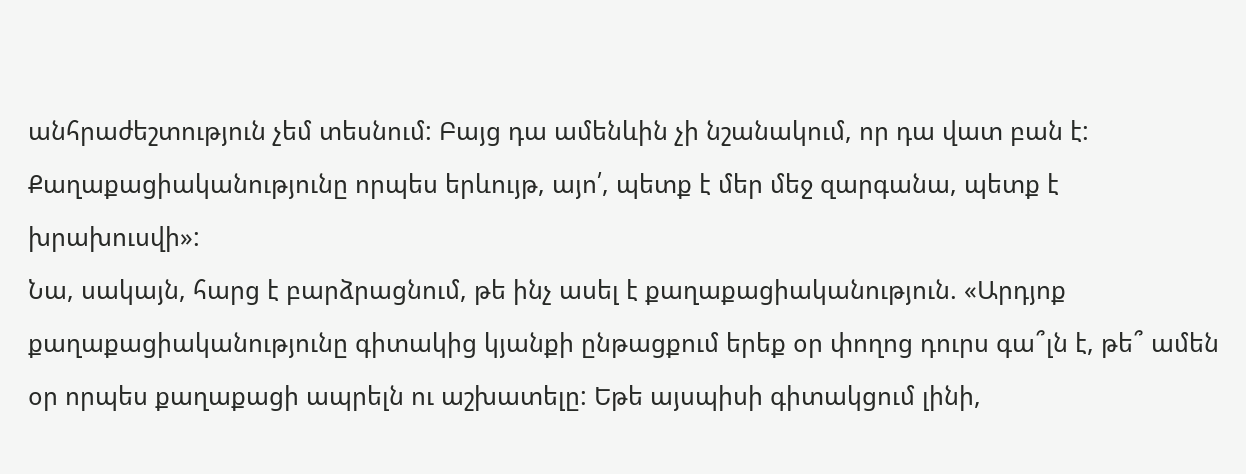անհրաժեշտություն չեմ տեսնում: Բայց դա ամենևին չի նշանակում, որ դա վատ բան է: Քաղաքացիականությունը որպես երևույթ, այո՛, պետք է մեր մեջ զարգանա, պետք է խրախուսվի»:
Նա, սակայն, հարց է բարձրացնում, թե ինչ ասել է քաղաքացիականություն. «Արդյոք քաղաքացիականությունը գիտակից կյանքի ընթացքում երեք օր փողոց դուրս գա՞լն է, թե՞ ամեն օր որպես քաղաքացի ապրելն ու աշխատելը: Եթե այսպիսի գիտակցում լինի,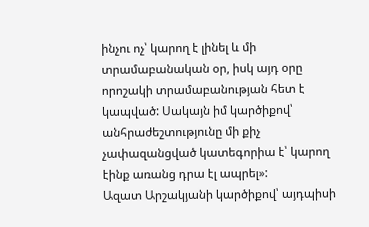ինչու ոչ՝ կարող է լինել և մի տրամաբանական օր, իսկ այդ օրը որոշակի տրամաբանության հետ է կապված: Սակայն իմ կարծիքով՝ անհրաժեշտությունը մի քիչ չափազանցված կատեգորիա է՝ կարող էինք առանց դրա էլ ապրել»:
Ազատ Արշակյանի կարծիքով՝ այդպիսի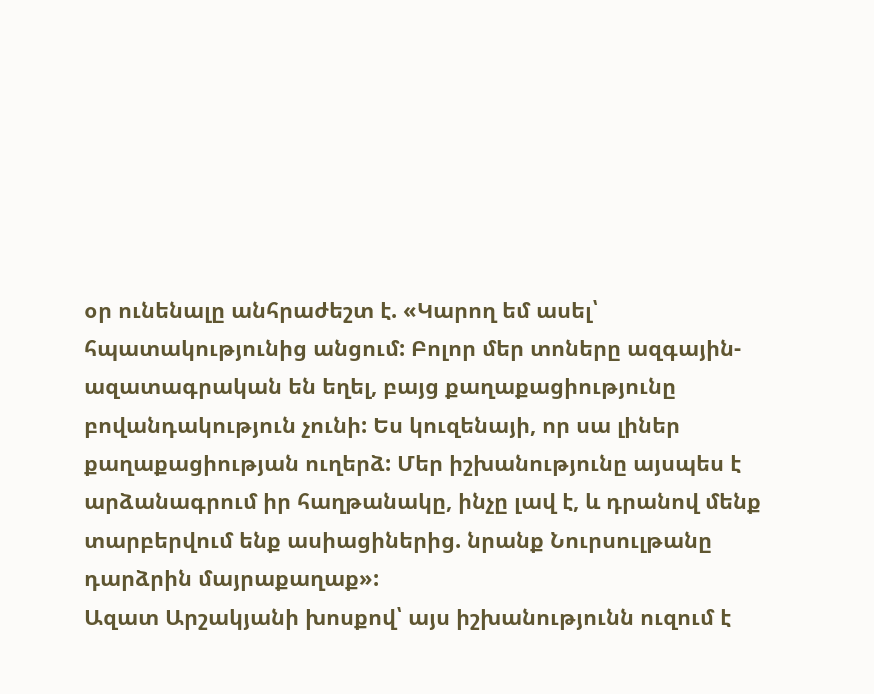օր ունենալը անհրաժեշտ է. «Կարող եմ ասել՝ հպատակությունից անցում: Բոլոր մեր տոները ազգային-ազատագրական են եղել, բայց քաղաքացիությունը բովանդակություն չունի: Ես կուզենայի, որ սա լիներ քաղաքացիության ուղերձ: Մեր իշխանությունը այսպես է արձանագրում իր հաղթանակը, ինչը լավ է, և դրանով մենք տարբերվում ենք ասիացիներից. նրանք Նուրսուլթանը դարձրին մայրաքաղաք»:
Ազատ Արշակյանի խոսքով՝ այս իշխանությունն ուզում է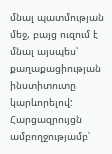մնալ պատմության մեջ, բայց ուզում է մնալ այսպես՝ քաղաքացիության ինստիտուտը կարևորելով:
Հարցազրույցն ամբողջությամբ՝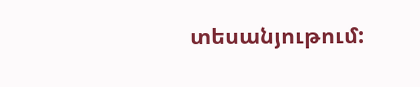տեսանյութում: